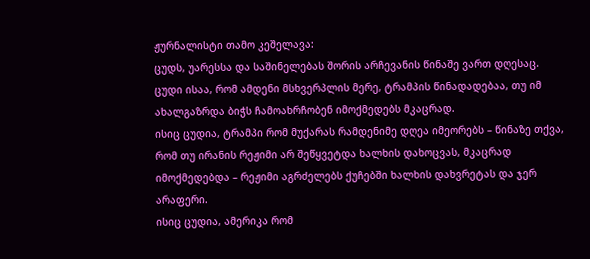ჟურნალისტი თამო კეშელავა:
ცუდს, უარესსა და საშინელებას შორის არჩევანის წინაშე ვართ დღესაც.
ცუდი ისაა, რომ ამდენი მსხვერპლის მერე, ტრამპის წინადადებაა, თუ იმ ახალგაზრდა ბიჭს ჩამოახრჩობენ იმოქმედებს მკაცრად.
ისიც ცუდია, ტრამპი რომ მუქარას რამდენიმე დღეა იმეორებს – წინაზე თქვა, რომ თუ ირანის რეჟიმი არ შეწყვეტდა ხალხის დახოცვას, მკაცრად იმოქმედებდა – რეჟიმი აგრძელებს ქუჩებში ხალხის დახვრეტას და ჯერ არაფერი.
ისიც ცუდია, ამერიკა რომ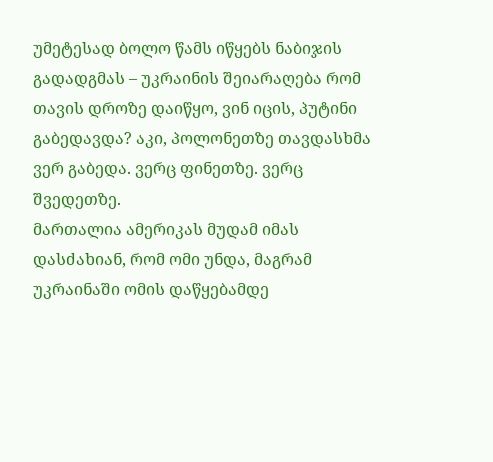უმეტესად ბოლო წამს იწყებს ნაბიჯის გადადგმას – უკრაინის შეიარაღება რომ თავის დროზე დაიწყო, ვინ იცის, პუტინი გაბედავდა? აკი, პოლონეთზე თავდასხმა ვერ გაბედა. ვერც ფინეთზე. ვერც შვედეთზე.
მართალია ამერიკას მუდამ იმას დასძახიან, რომ ომი უნდა, მაგრამ უკრაინაში ომის დაწყებამდე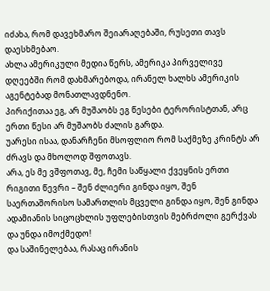იძახა, რომ დავეხმარო შეიარაღებაში, რუსეთი თავს დაესხმებაო.
ახლა ამერიკული მედია წერს, ამერიკა პირველივე დღეებში რომ დახმარებოდა, ირანელ ხალხს ამერიკის აგენტებად მონათლავდნენო.
პირიქითაა ეგ, არ მუშაობს ეგ წესები ტერორისტთან, არც ერთი წესი არ მუშაობს ძალის გარდა.
უარესი ისაა, დანარჩენი მსოფლიო რომ საქმეზე კრინტს არ ძრავს და მხოლოდ შფოთავს.
არა, ეს მე ვშფოთავ, მე, ჩემი საწყალი ქვეყნის ერთი რიგითი წევრი – შენ ძლიერი გინდა იყო, შენ საერთაშორისო სამართლის მცველი გინდა იყო, შენ გინდა ადამიანის სიცოცხლის უფლებისთვის მებრძოლი გერქვას და უნდა იმოქმედო!
და საშინელებაა, რასაც ირანის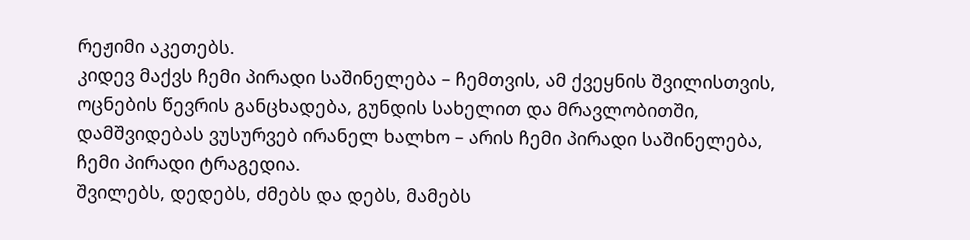რეჟიმი აკეთებს.
კიდევ მაქვს ჩემი პირადი საშინელება – ჩემთვის, ამ ქვეყნის შვილისთვის, ოცნების წევრის განცხადება, გუნდის სახელით და მრავლობითში, დამშვიდებას ვუსურვებ ირანელ ხალხო – არის ჩემი პირადი საშინელება, ჩემი პირადი ტრაგედია.
შვილებს, დედებს, ძმებს და დებს, მამებს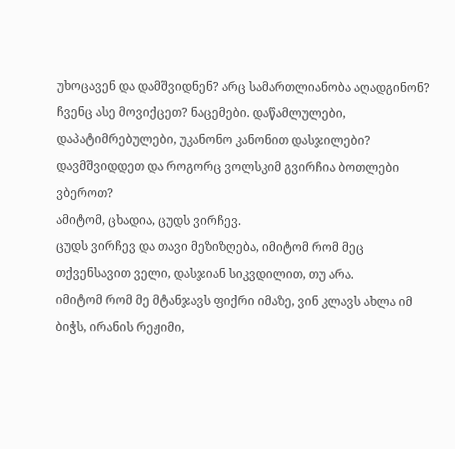უხოცავენ და დამშვიდნენ? არც სამართლიანობა აღადგინონ?
ჩვენც ასე მოვიქცეთ? ნაცემები. დაწამლულები, დაპატიმრებულები, უკანონო კანონით დასჯილები?
დავმშვიდდეთ და როგორც ვოლსკიმ გვირჩია ბოთლები ვბეროთ?
ამიტომ, ცხადია, ცუდს ვირჩევ.
ცუდს ვირჩევ და თავი მეზიზღება, იმიტომ რომ მეც თქვენსავით ველი, დასჯიან სიკვდილით, თუ არა.
იმიტომ რომ მე მტანჯავს ფიქრი იმაზე, ვინ კლავს ახლა იმ ბიჭს, ირანის რეჟიმი,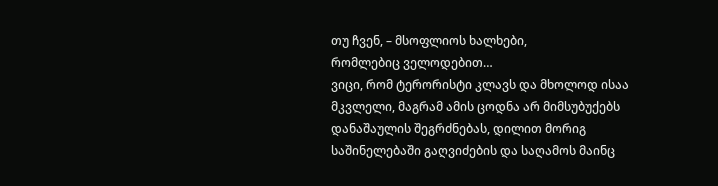თუ ჩვენ, – მსოფლიოს ხალხები,
რომლებიც ველოდებით…
ვიცი, რომ ტერორისტი კლავს და მხოლოდ ისაა მკვლელი, მაგრამ ამის ცოდნა არ მიმსუბუქებს დანაშაულის შეგრძნებას, დილით მორიგ საშინელებაში გაღვიძების და საღამოს მაინც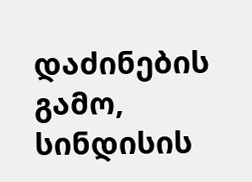დაძინების გამო, სინდისის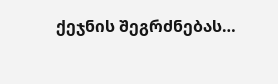ქეჯნის შეგრძნებას…